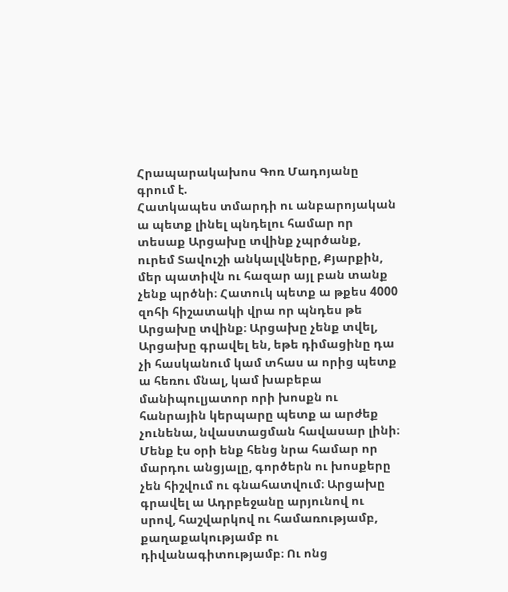Հրապարակախոս Գոռ Մադոյանը գրում է.
Հատկապես տմարդի ու անբարոյական ա պետք լինել պնդելու համար որ տեսաք Արցախը տվինք չպրծանք, ուրեմ Տավուշի անկալվները, Քյարքին, մեր պատիվն ու հազար այլ բան տանք չենք պրծնի։ Հատուկ պետք ա թքես 4000 զոհի հիշատակի վրա որ պնդես թե Արցախը տվինք։ Արցախը չենք տվել, Արցախը գրավել են, եթե դիմացինը դա չի հասկանում կամ տհաս ա որից պետք ա հեռու մնալ, կամ խաբեբա մանիպուլյատոր որի խոսքն ու հանրային կերպարը պետք ա արժեք չունենա, նվաստացման հավասար լինի։ Մենք էս օրի ենք հենց նրա համար որ մարդու անցյալը, գործերն ու խոսքերը չեն հիշվում ու գնահատվում։ Արցախը գրավել ա Ադրբեջանը արյունով ու սրով, հաշվարկով ու համառությամբ, քաղաքակությամբ ու դիվանագիտությամբ։ Ու ոնց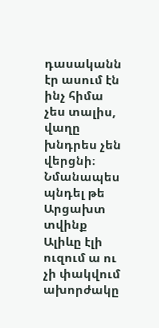դասականն էր ասում էն ինչ հիմա չես տալիս, վաղը խնդրես չեն վերցնի։ Նմանապես պնդել թե Արցախտ տվինք Ալիևը էլի ուզում ա ու չի փակվում ախորժակը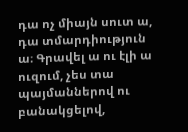դա ոչ միայն սուտ ա, դա տմարդիություն ա։ Գրավել ա ու էլի ա ուզում, չես տա պայմաններով ու բանակցելով,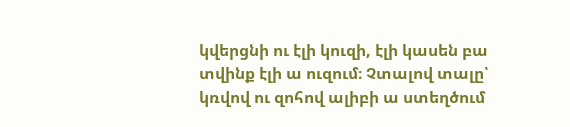կվերցնի ու էլի կուզի, էլի կասեն բա տվինք էլի ա ուզում։ Չտալով տալը՝ կռվով ու զոհով ալիբի ա ստեղծում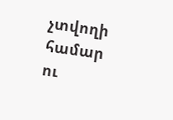չտվողի համար ու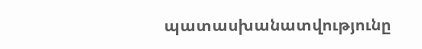պատասխանատվությունը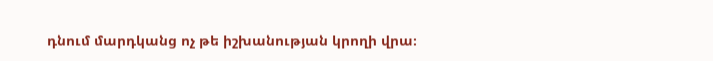դնում մարդկանց ոչ թե իշխանության կրողի վրա։